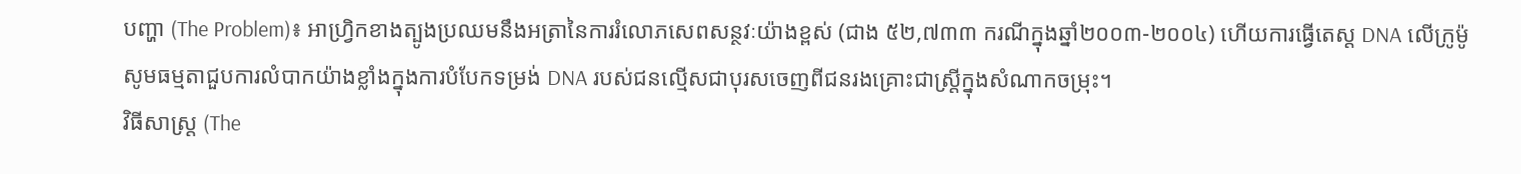បញ្ហា (The Problem)៖ អាហ្វ្រិកខាងត្បូងប្រឈមនឹងអត្រានៃការរំលោភសេពសន្ថវៈយ៉ាងខ្ពស់ (ជាង ៥២,៧៣៣ ករណីក្នុងឆ្នាំ២០០៣-២០០៤) ហើយការធ្វើតេស្ត DNA លើក្រូម៉ូសូមធម្មតាជួបការលំបាកយ៉ាងខ្លាំងក្នុងការបំបែកទម្រង់ DNA របស់ជនល្មើសជាបុរសចេញពីជនរងគ្រោះជាស្ត្រីក្នុងសំណាកចម្រុះ។
វិធីសាស្ត្រ (The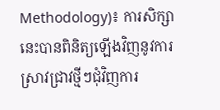Methodology)៖ ការសិក្សានេះបានពិនិត្យឡើងវិញនូវការស្រាវជ្រាវថ្មីៗជុំវិញការ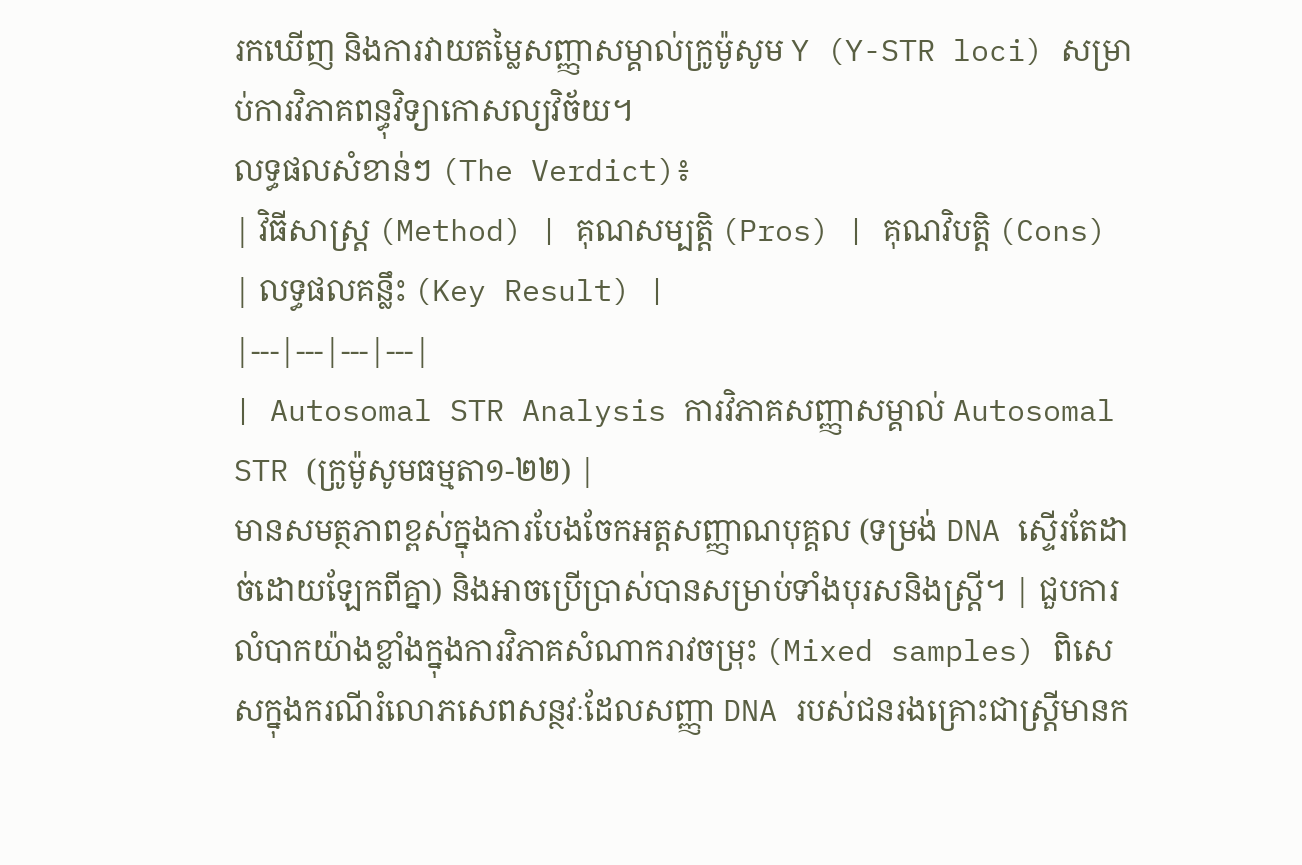រកឃើញ និងការវាយតម្លៃសញ្ញាសម្គាល់ក្រូម៉ូសូម Y (Y-STR loci) សម្រាប់ការវិភាគពន្ធុវិទ្យាកោសល្យវិច័យ។
លទ្ធផលសំខាន់ៗ (The Verdict)៖
| វិធីសាស្ត្រ (Method) | គុណសម្បត្តិ (Pros) | គុណវិបត្តិ (Cons) | លទ្ធផលគន្លឹះ (Key Result) |
|---|---|---|---|
| Autosomal STR Analysis ការវិភាគសញ្ញាសម្គាល់ Autosomal STR (ក្រូម៉ូសូមធម្មតា១-២២) |
មានសមត្ថភាពខ្ពស់ក្នុងការបែងចែកអត្តសញ្ញាណបុគ្គល (ទម្រង់ DNA ស្ទើរតែដាច់ដោយឡែកពីគ្នា) និងអាចប្រើប្រាស់បានសម្រាប់ទាំងបុរសនិងស្ត្រី។ | ជួបការលំបាកយ៉ាងខ្លាំងក្នុងការវិភាគសំណាករាវចម្រុះ (Mixed samples) ពិសេសក្នុងករណីរំលោភសេពសន្ថវៈដែលសញ្ញា DNA របស់ជនរងគ្រោះជាស្ត្រីមានក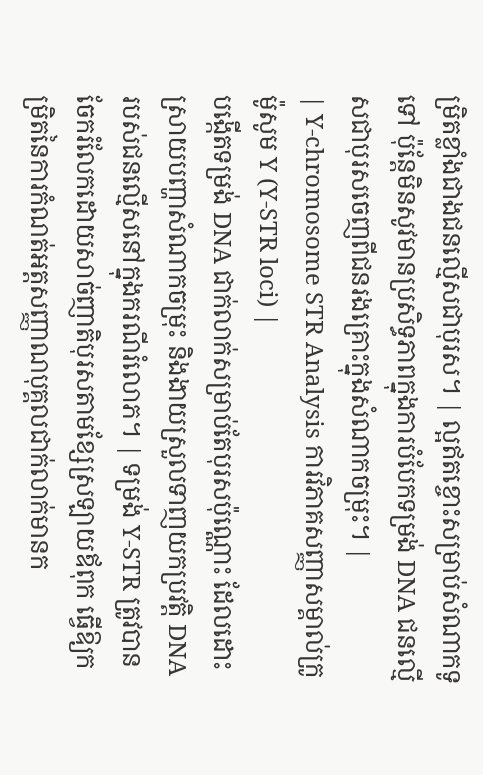ម្រិតខ្លាំងជាងជនល្មើសជាបុរស។ | ល្អឥតខ្ចោះសម្រាប់សំណាកទូទៅ ប៉ុន្តែមិនសូវមានប្រសិទ្ធភាពក្នុងការបំបែកទម្រង់ DNA ជនល្មើសជាបុរសចេញពីជនរងគ្រោះក្នុងសំណាកចម្រុះ។ |
| Y-chromosome STR Analysis ការវិភាគសញ្ញាសម្គាល់ក្រូម៉ូសូម Y (Y-STR loci) |
បង្កើតទម្រង់ DNA ជាក់លាក់សម្រាប់តែបុរសប៉ុណ្ណោះ ដែលដោះស្រាយបញ្ហាសំណាកចម្រុះ និងងាយស្រួលទាញយកប្រវត្តិ DNA របស់ជនល្មើសនៅក្នុងករណីរំលោភ។ | ទម្រង់ Y-STR ត្រូវបានចែករំលែកដោយសាច់ញាតិបុរសតាមខ្សែស្រឡាយឪពុក ធ្វើឱ្យកម្រិតនៃការកំណត់អត្តសញ្ញាណបុគ្គលជាក់លាក់មានក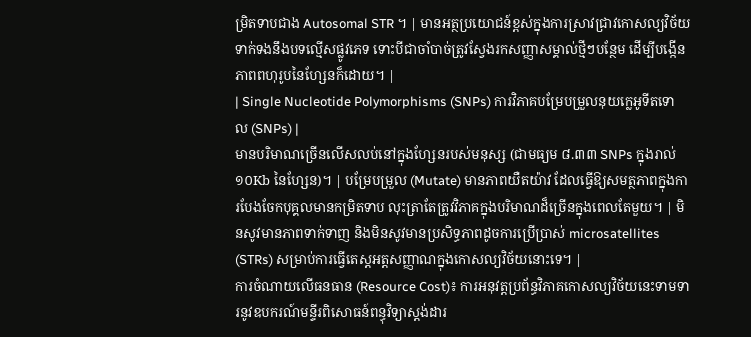ម្រិតទាបជាង Autosomal STR ។ | មានអត្ថប្រយោជន៍ខ្ពស់ក្នុងការស្រាវជ្រាវកោសល្យវិច័យទាក់ទងនឹងបទល្មើសផ្លូវភេទ ទោះបីជាចាំបាច់ត្រូវស្វែងរកសញ្ញាសម្គាល់ថ្មីៗបន្ថែម ដើម្បីបង្កើនភាពពហុរូបនៃហ្សែនក៏ដោយ។ |
| Single Nucleotide Polymorphisms (SNPs) ការវិភាគបម្រែបម្រួលនុយក្លេអូទីតទោល (SNPs) |
មានបរិមាណច្រើនលើសលប់នៅក្នុងហ្សែនរបស់មនុស្ស (ជាមធ្យម ៨.៣៣ SNPs ក្នុងរាល់ ១០Kb នៃហ្សែន)។ | បម្រែបម្រួល (Mutate) មានភាពយឺតយ៉ាវ ដែលធ្វើឱ្យសមត្ថភាពក្នុងការបែងចែកបុគ្គលមានកម្រិតទាប លុះត្រាតែត្រូវវិភាគក្នុងបរិមាណដ៏ច្រើនក្នុងពេលតែមួយ។ | មិនសូវមានភាពទាក់ទាញ និងមិនសូវមានប្រសិទ្ធភាពដូចការប្រើប្រាស់ microsatellites (STRs) សម្រាប់ការធ្វើតេស្តអត្តសញ្ញាណក្នុងកោសល្យវិច័យនោះទេ។ |
ការចំណាយលើធនធាន (Resource Cost)៖ ការអនុវត្តប្រព័ន្ធវិភាគកោសល្យវិច័យនេះទាមទារនូវឧបករណ៍មន្ទីរពិសោធន៍ពន្ធុវិទ្យាស្តង់ដារ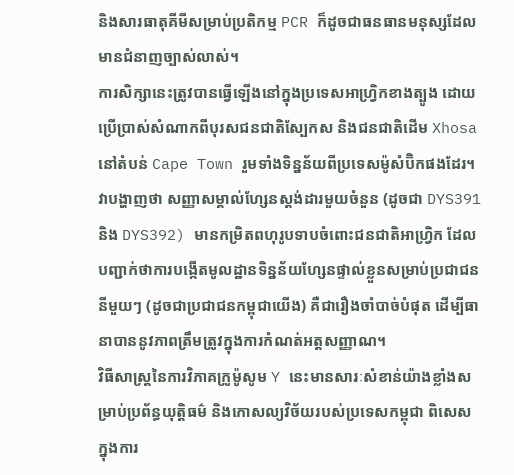និងសារធាតុគីមីសម្រាប់ប្រតិកម្ម PCR ក៏ដូចជាធនធានមនុស្សដែលមានជំនាញច្បាស់លាស់។
ការសិក្សានេះត្រូវបានធ្វើឡើងនៅក្នុងប្រទេសអាហ្វ្រិកខាងត្បូង ដោយប្រើប្រាស់សំណាកពីបុរសជនជាតិស្បែកស និងជនជាតិដើម Xhosa នៅតំបន់ Cape Town រួមទាំងទិន្នន័យពីប្រទេសម៉ូសំប៊ិកផងដែរ។ វាបង្ហាញថា សញ្ញាសម្គាល់ហ្សែនស្តង់ដារមួយចំនួន (ដូចជា DYS391 និង DYS392) មានកម្រិតពហុរូបទាបចំពោះជនជាតិអាហ្វ្រិក ដែលបញ្ជាក់ថាការបង្កើតមូលដ្ឋានទិន្នន័យហ្សែនផ្ទាល់ខ្លួនសម្រាប់ប្រជាជននីមួយៗ (ដូចជាប្រជាជនកម្ពុជាយើង) គឺជារឿងចាំបាច់បំផុត ដើម្បីធានាបាននូវភាពត្រឹមត្រូវក្នុងការកំណត់អត្តសញ្ញាណ។
វិធីសាស្ត្រនៃការវិភាគក្រូម៉ូសូម Y នេះមានសារៈសំខាន់យ៉ាងខ្លាំងសម្រាប់ប្រព័ន្ធយុត្តិធម៌ និងកោសល្យវិច័យរបស់ប្រទេសកម្ពុជា ពិសេសក្នុងការ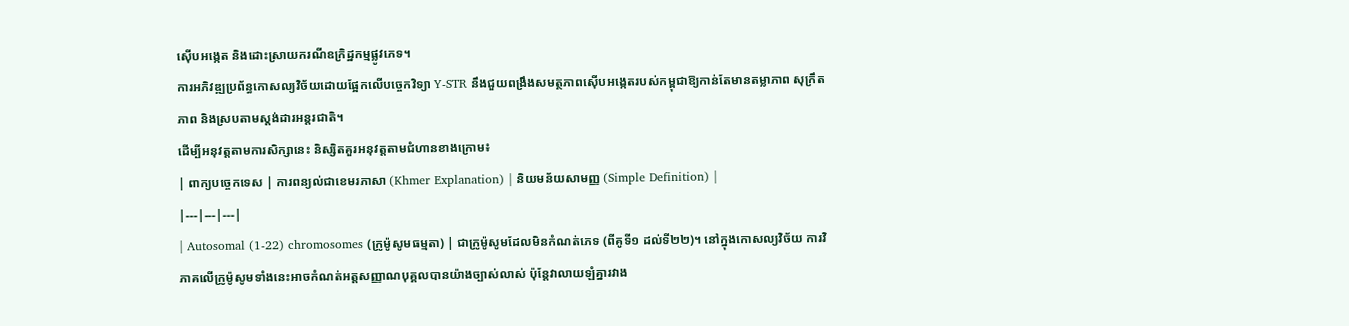ស៊ើបអង្កេត និងដោះស្រាយករណីឧក្រិដ្ឋកម្មផ្លូវភេទ។
ការអភិវឌ្ឍប្រព័ន្ធកោសល្យវិច័យដោយផ្អែកលើបច្ចេកវិទ្យា Y-STR នឹងជួយពង្រឹងសមត្ថភាពស៊ើបអង្កេតរបស់កម្ពុជាឱ្យកាន់តែមានតម្លាភាព សុក្រឹតភាព និងស្របតាមស្តង់ដារអន្តរជាតិ។
ដើម្បីអនុវត្តតាមការសិក្សានេះ និស្សិតគួរអនុវត្តតាមជំហានខាងក្រោម៖
| ពាក្យបច្ចេកទេស | ការពន្យល់ជាខេមរភាសា (Khmer Explanation) | និយមន័យសាមញ្ញ (Simple Definition) |
|---|---|---|
| Autosomal (1-22) chromosomes (ក្រូម៉ូសូមធម្មតា) | ជាក្រូម៉ូសូមដែលមិនកំណត់ភេទ (ពីគូទី១ ដល់ទី២២)។ នៅក្នុងកោសល្យវិច័យ ការវិភាគលើក្រូម៉ូសូមទាំងនេះអាចកំណត់អត្តសញ្ញាណបុគ្គលបានយ៉ាងច្បាស់លាស់ ប៉ុន្តែវាលាយឡំគ្នារវាង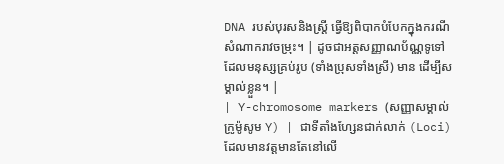DNA របស់បុរសនិងស្ត្រី ធ្វើឱ្យពិបាកបំបែកក្នុងករណីសំណាករាវចម្រុះ។ | ដូចជាអត្តសញ្ញាណប័ណ្ណទូទៅដែលមនុស្សគ្រប់រូប (ទាំងប្រុសទាំងស្រី) មាន ដើម្បីសម្គាល់ខ្លួន។ |
| Y-chromosome markers (សញ្ញាសម្គាល់ក្រូម៉ូសូម Y) | ជាទីតាំងហ្សែនជាក់លាក់ (Loci) ដែលមានវត្តមានតែនៅលើ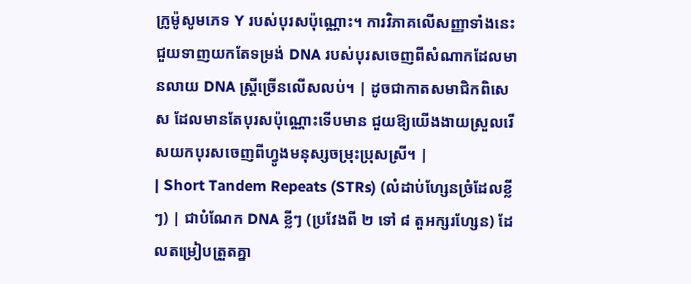ក្រូម៉ូសូមភេទ Y របស់បុរសប៉ុណ្ណោះ។ ការវិភាគលើសញ្ញាទាំងនេះជួយទាញយកតែទម្រង់ DNA របស់បុរសចេញពីសំណាកដែលមានលាយ DNA ស្ត្រីច្រើនលើសលប់។ | ដូចជាកាតសមាជិកពិសេស ដែលមានតែបុរសប៉ុណ្ណោះទើបមាន ជួយឱ្យយើងងាយស្រួលរើសយកបុរសចេញពីហ្វូងមនុស្សចម្រុះប្រុសស្រី។ |
| Short Tandem Repeats (STRs) (លំដាប់ហ្សែនច្រំដែលខ្លីៗ) | ជាបំណែក DNA ខ្លីៗ (ប្រវែងពី ២ ទៅ ៨ តួអក្សរហ្សែន) ដែលតម្រៀបត្រួតគ្នា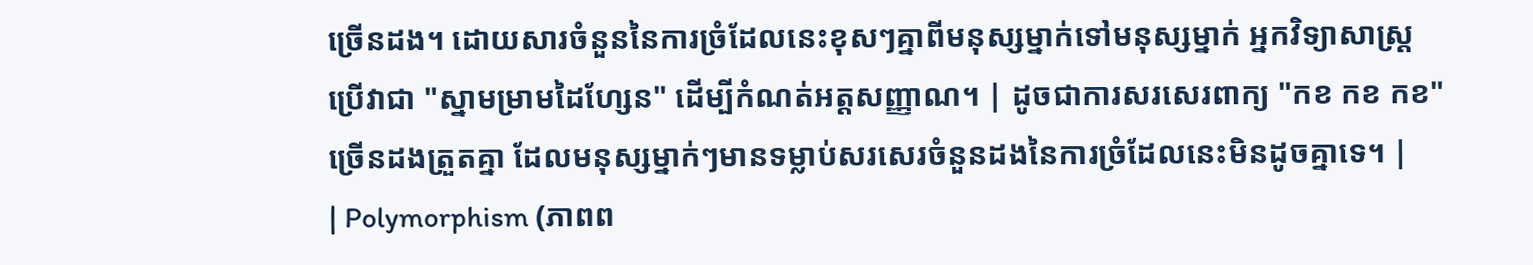ច្រើនដង។ ដោយសារចំនួននៃការច្រំដែលនេះខុសៗគ្នាពីមនុស្សម្នាក់ទៅមនុស្សម្នាក់ អ្នកវិទ្យាសាស្ត្រប្រើវាជា "ស្នាមម្រាមដៃហ្សែន" ដើម្បីកំណត់អត្តសញ្ញាណ។ | ដូចជាការសរសេរពាក្យ "កខ កខ កខ" ច្រើនដងត្រួតគ្នា ដែលមនុស្សម្នាក់ៗមានទម្លាប់សរសេរចំនួនដងនៃការច្រំដែលនេះមិនដូចគ្នាទេ។ |
| Polymorphism (ភាពព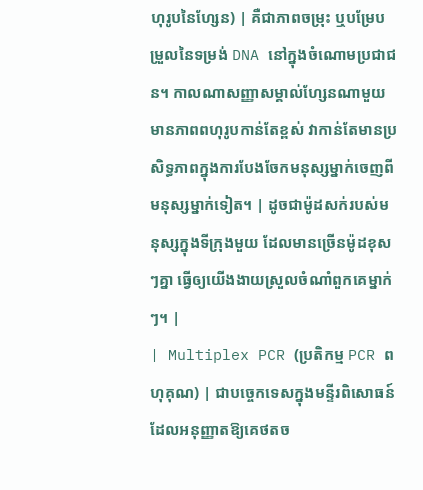ហុរូបនៃហ្សែន) | គឺជាភាពចម្រុះ ឬបម្រែបម្រួលនៃទម្រង់ DNA នៅក្នុងចំណោមប្រជាជន។ កាលណាសញ្ញាសម្គាល់ហ្សែនណាមួយមានភាពពហុរូបកាន់តែខ្ពស់ វាកាន់តែមានប្រសិទ្ធភាពក្នុងការបែងចែកមនុស្សម្នាក់ចេញពីមនុស្សម្នាក់ទៀត។ | ដូចជាម៉ូដសក់របស់មនុស្សក្នុងទីក្រុងមួយ ដែលមានច្រើនម៉ូដខុសៗគ្នា ធ្វើឲ្យយើងងាយស្រួលចំណាំពួកគេម្នាក់ៗ។ |
| Multiplex PCR (ប្រតិកម្ម PCR ពហុគុណ) | ជាបច្ចេកទេសក្នុងមន្ទីរពិសោធន៍ដែលអនុញ្ញាតឱ្យគេថតច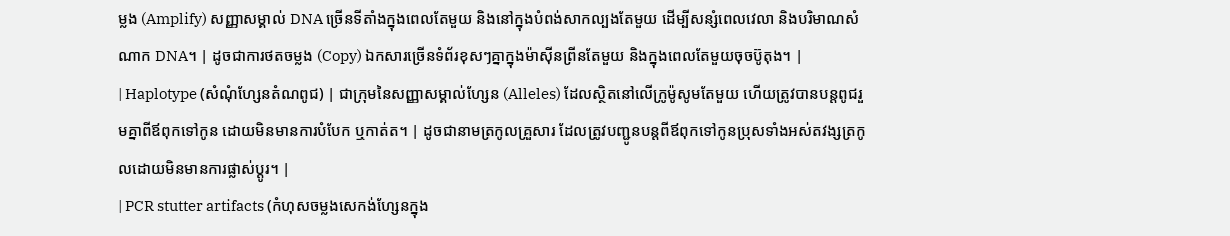ម្លង (Amplify) សញ្ញាសម្គាល់ DNA ច្រើនទីតាំងក្នុងពេលតែមួយ និងនៅក្នុងបំពង់សាកល្បងតែមួយ ដើម្បីសន្សំពេលវេលា និងបរិមាណសំណាក DNA។ | ដូចជាការថតចម្លង (Copy) ឯកសារច្រើនទំព័រខុសៗគ្នាក្នុងម៉ាស៊ីនព្រីនតែមួយ និងក្នុងពេលតែមួយចុចប៊ូតុង។ |
| Haplotype (សំណុំហ្សែនតំណពូជ) | ជាក្រុមនៃសញ្ញាសម្គាល់ហ្សែន (Alleles) ដែលស្ថិតនៅលើក្រូម៉ូសូមតែមួយ ហើយត្រូវបានបន្តពូជរួមគ្នាពីឪពុកទៅកូន ដោយមិនមានការបំបែក ឬកាត់ត។ | ដូចជានាមត្រកូលគ្រួសារ ដែលត្រូវបញ្ជូនបន្តពីឪពុកទៅកូនប្រុសទាំងអស់តវង្សត្រកូលដោយមិនមានការផ្លាស់ប្តូរ។ |
| PCR stutter artifacts (កំហុសចម្លងសេកង់ហ្សែនក្នុង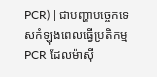PCR) | ជាបញ្ហាបច្ចេកទេសកំឡុងពេលធ្វើប្រតិកម្ម PCR ដែលម៉ាស៊ី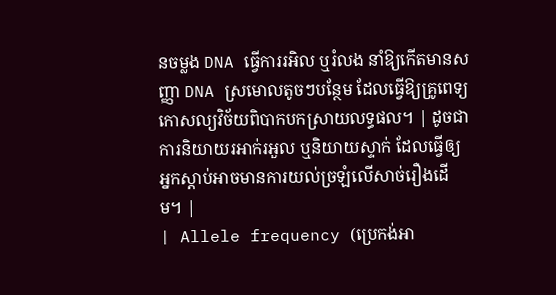នចម្លង DNA ធ្វើការរអិល ឬរំលង នាំឱ្យកើតមានសញ្ញា DNA ស្រមោលតូចៗបន្ថែម ដែលធ្វើឱ្យគ្រូពេទ្យកោសល្យវិច័យពិបាកបកស្រាយលទ្ធផល។ | ដូចជាការនិយាយរអាក់រអួល ឬនិយាយស្ទាក់ ដែលធ្វើឲ្យអ្នកស្តាប់អាចមានការយល់ច្រឡំលើសាច់រឿងដើម។ |
| Allele frequency (ប្រេកង់អា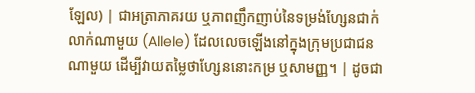ឡែល) | ជាអត្រាភាគរយ ឬភាពញឹកញាប់នៃទម្រង់ហ្សែនជាក់លាក់ណាមួយ (Allele) ដែលលេចឡើងនៅក្នុងក្រុមប្រជាជនណាមួយ ដើម្បីវាយតម្លៃថាហ្សែននោះកម្រ ឬសាមញ្ញ។ | ដូចជា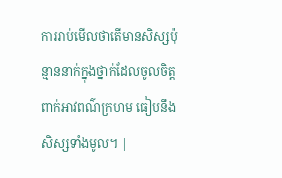ការរាប់មើលថាតើមានសិស្សប៉ុន្មាននាក់ក្នុងថ្នាក់ដែលចូលចិត្តពាក់អាវពណ៌ក្រហម ធៀបនឹងសិស្សទាំងមូល។ |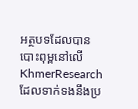អត្ថបទដែលបានបោះពុម្ពនៅលើ KhmerResearch ដែលទាក់ទងនឹងប្រ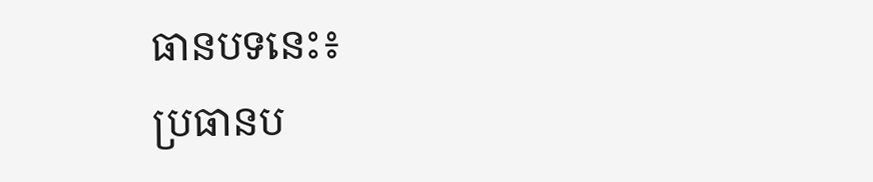ធានបទនេះ៖
ប្រធានប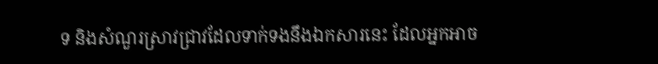ទ និងសំណួរស្រាវជ្រាវដែលទាក់ទងនឹងឯកសារនេះ ដែលអ្នកអាច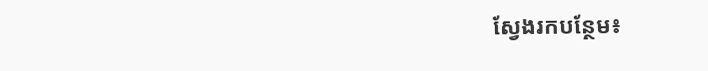ស្វែងរកបន្ថែម៖